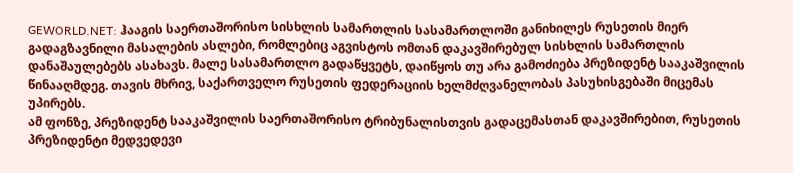GEWORLD.NET: ჰააგის საერთაშორისო სისხლის სამართლის სასამართლოში განიხილეს რუსეთის მიერ გადაგზავნილი მასალების ასლები, რომლებიც აგვისტოს ომთან დაკავშირებულ სისხლის სამართლის დანაშაულებებს ასახავს. მალე სასამართლო გადაწყვეტს, დაიწყოს თუ არა გამოძიება პრეზიდენტ სააკაშვილის წინააღმდეგ. თავის მხრივ, საქართველო რუსეთის ფედერაციის ხელმძღვანელობას პასუხისგებაში მიცემას უპირებს.
ამ ფონზე, პრეზიდენტ სააკაშვილის საერთაშორისო ტრიბუნალისთვის გადაცემასთან დაკავშირებით, რუსეთის პრეზიდენტი მედვედევი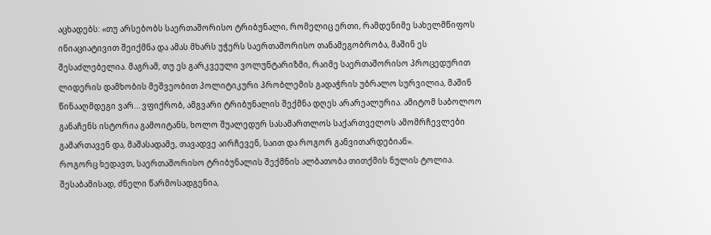აცხადებს: «თუ არსებობს საერთაშორისო ტრიბუნალი, რომელიც ერთი, რამდენიმე სახელმწიფოს ინიაციატივით შეიქმნა და ამას მხარს უჭერს საერთაშორისო თანამეგობრობა, მაშინ ეს შესაძლებელია. მაგრამ, თუ ეს გარკვეული ვოლუნტარიზმი, რაიმე საერთაშორისო პროცედურით ლიდერის დამხობის მეშვეობით პოლიტიკური პრობლემის გადაჭრის უბრალო სურვილია, მაშინ წინააღმდეგი ვარ… ვფიქრობ, ამგვარი ტრიბუნალის შექმნა დღეს არარეალურია. ამიტომ საბოლოო განაჩენს ისტორია გამოიტანს, ხოლო შუალედურ სასამართლოს საქართველოს ამომრჩევლები გამართავენ და, მაშასადამე, თავადვე აირჩევენ, საით და როგორ განვითარდებიან».
როგორც ხედავთ, საერთაშორისო ტრიბუნალის შექმნის ალბათობა თითქმის ნულის ტოლია. შესაბამისად, ძნელი წარმოსადგენია,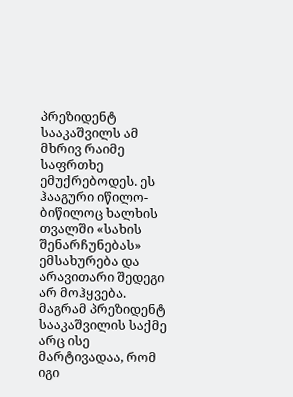პრეზიდენტ სააკაშვილს ამ მხრივ რაიმე საფრთხე ემუქრებოდეს. ეს ჰააგური იწილო-ბიწილოც ხალხის თვალში «სახის შენარჩუნებას» ემსახურება და არავითარი შედეგი არ მოჰყვება.
მაგრამ პრეზიდენტ სააკაშვილის საქმე არც ისე მარტივადაა, რომ იგი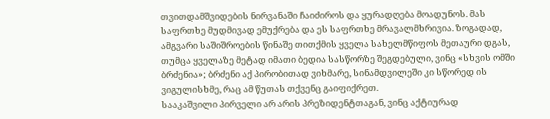თვითდამშვიდების ნირვანაში ჩაიძიროს და ყურადღება მოადუნოს. მას საფრთხე მუდმივად ემუქრება და ეს საფრთხე მრავალმხრივია. ზოგადად, ამგვარი საშიშროების წინაშე თითქმის ყველა სახელმწიფოს მეთაური დგას, თუმცა ყველაზე მეტად იმათი ბედია სასწორზე შეგდებული, ვინც «სხვის ომში ბრძენია»; ბრძენი აქ პირობითად ვიხმარე, სინამდვილეში კი სწორედ ის ვიგულისხმე, რაც ამ წუთას თქვენც გაიფიქრეთ.
სააკაშვილი პირველი არ არის პრეზიდენტთაგან, ვინც აქტიურად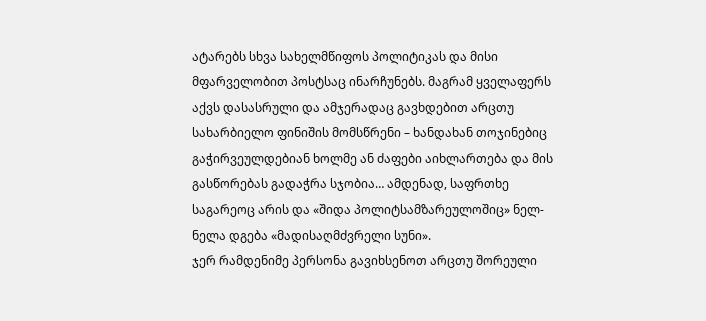ატარებს სხვა სახელმწიფოს პოლიტიკას და მისი მფარველობით პოსტსაც ინარჩუნებს. მაგრამ ყველაფერს აქვს დასასრული და ამჯერადაც გავხდებით არცთუ სახარბიელო ფინიშის მომსწრენი – ხანდახან თოჯინებიც გაჭირვეულდებიან ხოლმე ან ძაფები აიხლართება და მის გასწორებას გადაჭრა სჯობია… ამდენად, საფრთხე საგარეოც არის და «შიდა პოლიტსამზარეულოშიც» ნელ-ნელა დგება «მადისაღმძვრელი სუნი».
ჯერ რამდენიმე პერსონა გავიხსენოთ არცთუ შორეული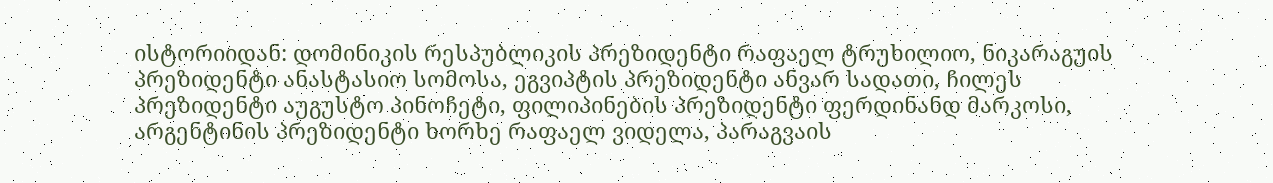ისტორიიდან: დომინიკის რესპუბლიკის პრეზიდენტი რაფაელ ტრუხილიო, ნიკარაგუის პრეზიდენტი ანასტასიო სომოსა, ეგვიპტის პრეზიდენტი ანვარ სადათი, ჩილეს პრეზიდენტი აუგუსტო პინოჩეტი, ფილიპინების პრეზიდენტი ფერდინანდ მარკოსი, არგენტინის პრეზიდენტი ხორხე რაფაელ ვიდელა, პარაგვაის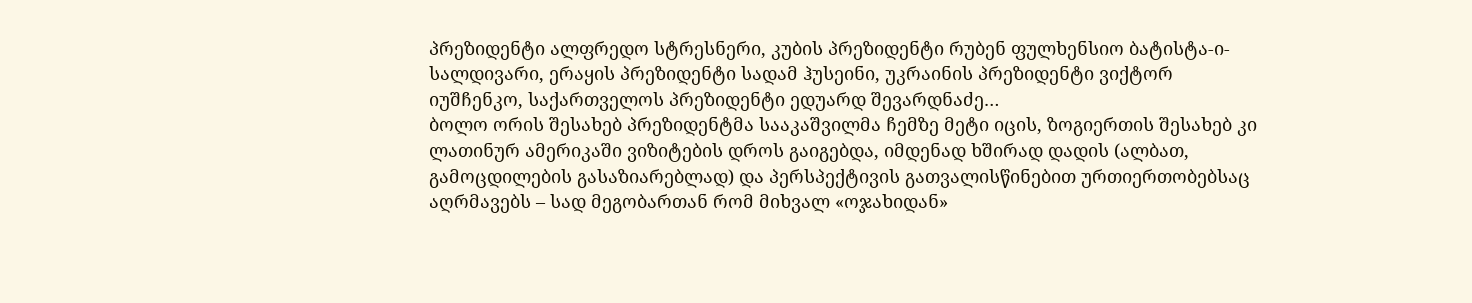პრეზიდენტი ალფრედო სტრესნერი, კუბის პრეზიდენტი რუბენ ფულხენსიო ბატისტა-ი-სალდივარი, ერაყის პრეზიდენტი სადამ ჰუსეინი, უკრაინის პრეზიდენტი ვიქტორ იუშჩენკო, საქართველოს პრეზიდენტი ედუარდ შევარდნაძე…
ბოლო ორის შესახებ პრეზიდენტმა სააკაშვილმა ჩემზე მეტი იცის, ზოგიერთის შესახებ კი ლათინურ ამერიკაში ვიზიტების დროს გაიგებდა, იმდენად ხშირად დადის (ალბათ, გამოცდილების გასაზიარებლად) და პერსპექტივის გათვალისწინებით ურთიერთობებსაც აღრმავებს – სად მეგობართან რომ მიხვალ «ოჯახიდან»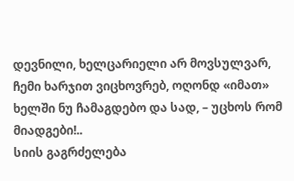დევნილი, ხელცარიელი არ მოვსულვარ, ჩემი ხარჯით ვიცხოვრებ, ოღონდ «იმათ» ხელში ნუ ჩამაგდებო და სად, – უცხოს რომ მიადგები!..
სიის გაგრძელება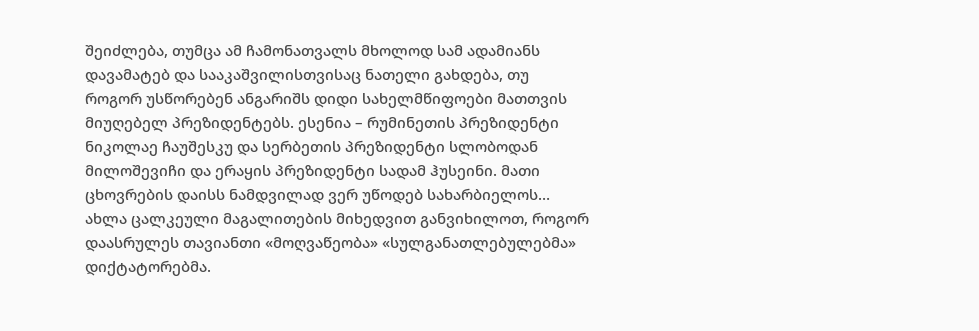შეიძლება, თუმცა ამ ჩამონათვალს მხოლოდ სამ ადამიანს დავამატებ და სააკაშვილისთვისაც ნათელი გახდება, თუ როგორ უსწორებენ ანგარიშს დიდი სახელმწიფოები მათთვის მიუღებელ პრეზიდენტებს. ესენია – რუმინეთის პრეზიდენტი ნიკოლაე ჩაუშესკუ და სერბეთის პრეზიდენტი სლობოდან მილოშევიჩი და ერაყის პრეზიდენტი სადამ ჰუსეინი. მათი ცხოვრების დაისს ნამდვილად ვერ უწოდებ სახარბიელოს…
ახლა ცალკეული მაგალითების მიხედვით განვიხილოთ, როგორ დაასრულეს თავიანთი «მოღვაწეობა» «სულგანათლებულებმა» დიქტატორებმა.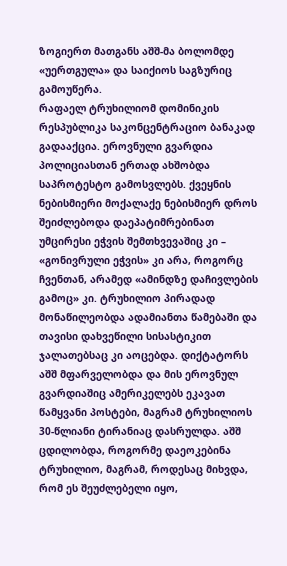ზოგიერთ მათგანს აშშ-მა ბოლომდე «უერთგულა» და საიქიოს საგზურიც გამოუწერა.
რაფაელ ტრუხილიომ დომინიკის რესპუბლიკა საკონცენტრაციო ბანაკად გადააქცია. ეროვნული გვარდია პოლიციასთან ერთად ახშობდა საპროტესტო გამოსვლებს. ქვეყნის ნებისმიერი მოქალაქე ნებისმიერ დროს შეიძლებოდა დაეპატიმრებინათ უმცირესი ეჭვის შემთხვევაშიც კი – «გონივრული ეჭვის» კი არა, როგორც ჩვენთან, არამედ «ამინდზე დაჩივლების გამოც» კი. ტრუხილიო პირადად მონაწილეობდა ადამიანთა წამებაში და თავისი დახვეწილი სისასტიკით ჯალათებსაც კი აოცებდა. დიქტატორს აშშ მფარველობდა და მის ეროვნულ გვარდიაშიც ამერიკელებს ეკავათ წამყვანი პოსტები, მაგრამ ტრუხილიოს 30-წლიანი ტირანიაც დასრულდა. აშშ ცდილობდა, როგორმე დაეოკებინა ტრუხილიო, მაგრამ, როდესაც მიხვდა, რომ ეს შეუძლებელი იყო,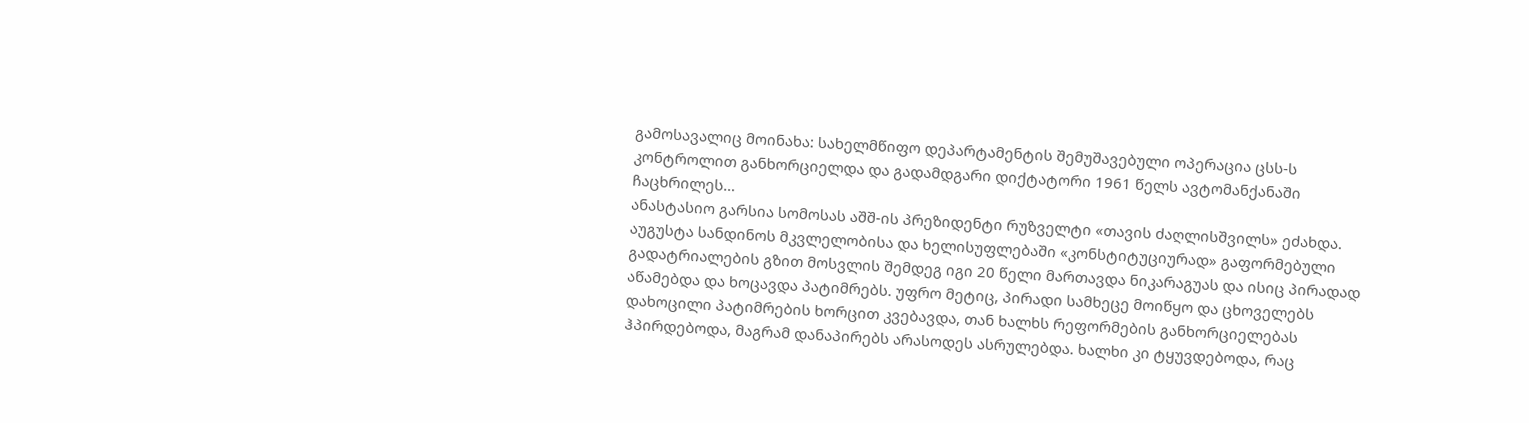გამოსავალიც მოინახა: სახელმწიფო დეპარტამენტის შემუშავებული ოპერაცია ცსს-ს კონტროლით განხორციელდა და გადამდგარი დიქტატორი 1961 წელს ავტომანქანაში ჩაცხრილეს…
ანასტასიო გარსია სომოსას აშშ-ის პრეზიდენტი რუზველტი «თავის ძაღლისშვილს» ეძახდა. აუგუსტა სანდინოს მკვლელობისა და ხელისუფლებაში «კონსტიტუციურად» გაფორმებული გადატრიალების გზით მოსვლის შემდეგ იგი 20 წელი მართავდა ნიკარაგუას და ისიც პირადად აწამებდა და ხოცავდა პატიმრებს. უფრო მეტიც, პირადი სამხეცე მოიწყო და ცხოველებს დახოცილი პატიმრების ხორცით კვებავდა, თან ხალხს რეფორმების განხორციელებას ჰპირდებოდა, მაგრამ დანაპირებს არასოდეს ასრულებდა. ხალხი კი ტყუვდებოდა, რაც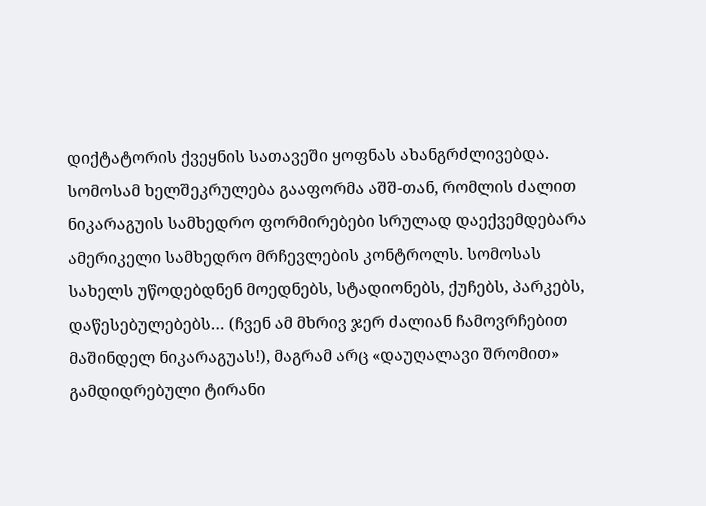დიქტატორის ქვეყნის სათავეში ყოფნას ახანგრძლივებდა. სომოსამ ხელშეკრულება გააფორმა აშშ-თან, რომლის ძალით ნიკარაგუის სამხედრო ფორმირებები სრულად დაექვემდებარა ამერიკელი სამხედრო მრჩევლების კონტროლს. სომოსას სახელს უწოდებდნენ მოედნებს, სტადიონებს, ქუჩებს, პარკებს, დაწესებულებებს… (ჩვენ ამ მხრივ ჯერ ძალიან ჩამოვრჩებით მაშინდელ ნიკარაგუას!), მაგრამ არც «დაუღალავი შრომით» გამდიდრებული ტირანი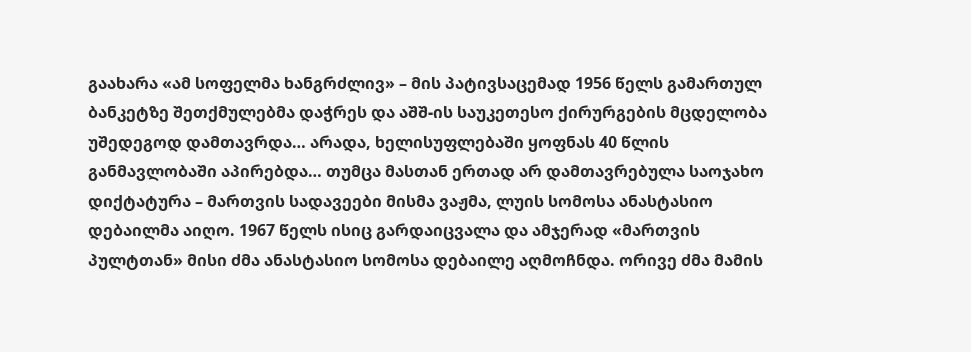გაახარა «ამ სოფელმა ხანგრძლივ» – მის პატივსაცემად 1956 წელს გამართულ ბანკეტზე შეთქმულებმა დაჭრეს და აშშ-ის საუკეთესო ქირურგების მცდელობა უშედეგოდ დამთავრდა… არადა, ხელისუფლებაში ყოფნას 40 წლის განმავლობაში აპირებდა… თუმცა მასთან ერთად არ დამთავრებულა საოჯახო დიქტატურა – მართვის სადავეები მისმა ვაჟმა, ლუის სომოსა ანასტასიო დებაილმა აიღო. 1967 წელს ისიც გარდაიცვალა და ამჯერად «მართვის პულტთან» მისი ძმა ანასტასიო სომოსა დებაილე აღმოჩნდა. ორივე ძმა მამის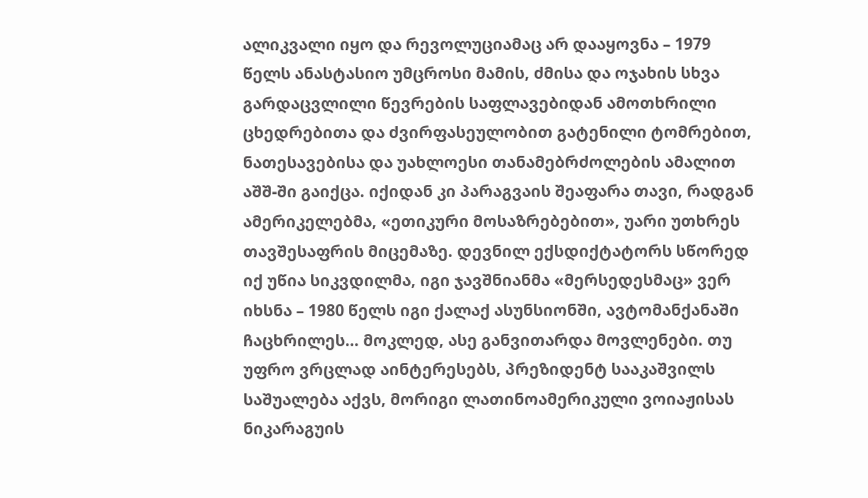ალიკვალი იყო და რევოლუციამაც არ დააყოვნა – 1979 წელს ანასტასიო უმცროსი მამის, ძმისა და ოჯახის სხვა გარდაცვლილი წევრების საფლავებიდან ამოთხრილი ცხედრებითა და ძვირფასეულობით გატენილი ტომრებით, ნათესავებისა და უახლოესი თანამებრძოლების ამალით აშშ-ში გაიქცა. იქიდან კი პარაგვაის შეაფარა თავი, რადგან ამერიკელებმა, «ეთიკური მოსაზრებებით», უარი უთხრეს თავშესაფრის მიცემაზე. დევნილ ექსდიქტატორს სწორედ იქ უწია სიკვდილმა, იგი ჯავშნიანმა «მერსედესმაც» ვერ იხსნა – 1980 წელს იგი ქალაქ ასუნსიონში, ავტომანქანაში ჩაცხრილეს… მოკლედ, ასე განვითარდა მოვლენები. თუ უფრო ვრცლად აინტერესებს, პრეზიდენტ სააკაშვილს საშუალება აქვს, მორიგი ლათინოამერიკული ვოიაჟისას ნიკარაგუის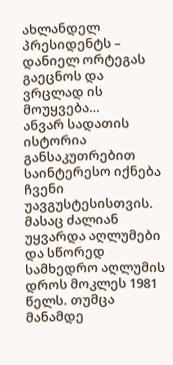ახლანდელ პრესიდენტს – დანიელ ორტეგას გაეცნოს და ვრცლად ის მოუყვება…
ანვარ სადათის ისტორია განსაკუთრებით საინტერესო იქნება ჩვენი უავგუსტესისთვის. მასაც ძალიან უყვარდა აღლუმები და სწორედ სამხედრო აღლუმის დროს მოკლეს 1981 წელს. თუმცა მანამდე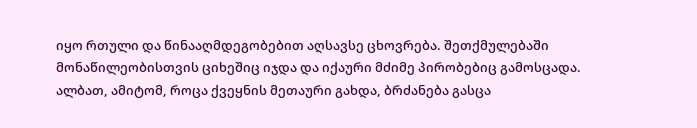იყო რთული და წინააღმდეგობებით აღსავსე ცხოვრება. შეთქმულებაში მონაწილეობისთვის ციხეშიც იჯდა და იქაური მძიმე პირობებიც გამოსცადა. ალბათ, ამიტომ, როცა ქვეყნის მეთაური გახდა, ბრძანება გასცა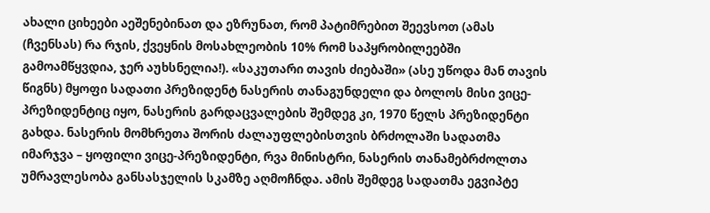ახალი ციხეები აეშენებინათ და ეზრუნათ, რომ პატიმრებით შეევსოთ (ამას (ჩვენსას) რა რჯის, ქვეყნის მოსახლეობის 10% რომ საპყრობილეებში გამოამწყვდია, ჯერ აუხსნელია!). «საკუთარი თავის ძიებაში» (ასე უწოდა მან თავის წიგნს) მყოფი სადათი პრეზიდენტ ნასერის თანაგუნდელი და ბოლოს მისი ვიცე-პრეზიდენტიც იყო, ნასერის გარდაცვალების შემდეგ კი, 1970 წელს პრეზიდენტი გახდა. ნასერის მომხრეთა შორის ძალაუფლებისთვის ბრძოლაში სადათმა იმარჯვა – ყოფილი ვიცე-პრეზიდენტი, რვა მინისტრი, ნასერის თანამებრძოლთა უმრავლესობა განსასჯელის სკამზე აღმოჩნდა. ამის შემდეგ სადათმა ეგვიპტე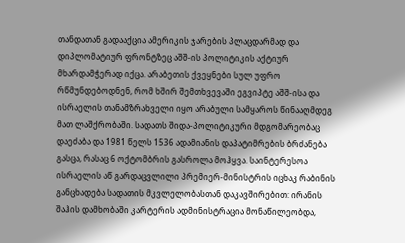თანდათან გადააქცია ამერიკის ჯარების პლაცდარმად და დიპლომატიურ ფრონტზეც აშშ-ის პოლიტიკის აქტიურ მხარდამჭერად იქცა. არაბეთის ქვეყნები სულ უფრო რწმუნდებოდნენ, რომ ხშირ შემთხვევაში ეგვიპტე აშშ-ისა და ისრაელის თანამზრახველი იყო არაბული სამყაროს წინააღმდეგ მათ ლაშქრობაში. სადათს შიდა-პოლიტიკური მდგომარეობაც დაეძაბა და 1981 წელს 1536 ადამიანის დაპატიმრების ბრძანება გასცა, რასაც 6 ოქტომბრის გასროლა მოჰყვა. საინტერესოა ისრაელის აწ გარდაცვლილი პრემიერ-მინისტრის იცხაკ რაბინის განცხადება სადათის მკვლელობასთან დაკავშირებით: ირანის შაჰის დამხობაში კარტერის ადმინისტრაცია მონაწილეობდა,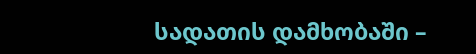სადათის დამხობაში –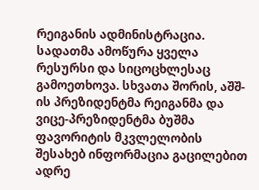რეიგანის ადმინისტრაცია. სადათმა ამოწურა ყველა რესურსი და სიცოცხლესაც გამოეთხოვა. სხვათა შორის, აშშ-ის პრეზიდენტმა რეიგანმა და ვიცე-პრეზიდენტმა ბუშმა ფავორიტის მკვლელობის შესახებ ინფორმაცია გაცილებით ადრე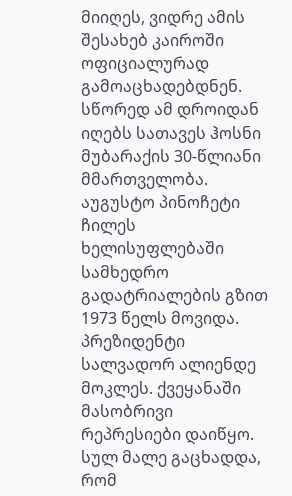მიიღეს, ვიდრე ამის შესახებ კაიროში ოფიციალურად გამოაცხადებდნენ. სწორედ ამ დროიდან იღებს სათავეს ჰოსნი მუბარაქის 30-წლიანი მმართველობა.
აუგუსტო პინოჩეტი ჩილეს ხელისუფლებაში სამხედრო გადატრიალების გზით 1973 წელს მოვიდა. პრეზიდენტი სალვადორ ალიენდე მოკლეს. ქვეყანაში მასობრივი რეპრესიები დაიწყო. სულ მალე გაცხადდა, რომ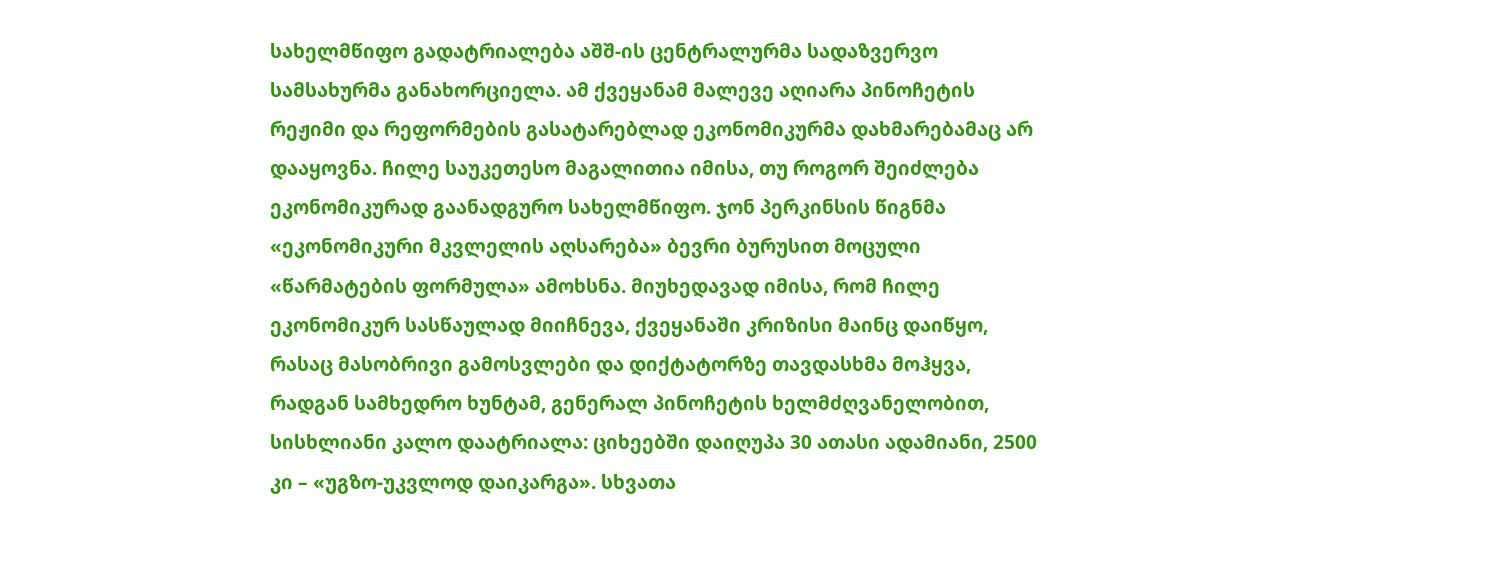სახელმწიფო გადატრიალება აშშ-ის ცენტრალურმა სადაზვერვო სამსახურმა განახორციელა. ამ ქვეყანამ მალევე აღიარა პინოჩეტის რეჟიმი და რეფორმების გასატარებლად ეკონომიკურმა დახმარებამაც არ დააყოვნა. ჩილე საუკეთესო მაგალითია იმისა, თუ როგორ შეიძლება ეკონომიკურად გაანადგურო სახელმწიფო. ჯონ პერკინსის წიგნმა «ეკონომიკური მკვლელის აღსარება» ბევრი ბურუსით მოცული «წარმატების ფორმულა» ამოხსნა. მიუხედავად იმისა, რომ ჩილე ეკონომიკურ სასწაულად მიიჩნევა, ქვეყანაში კრიზისი მაინც დაიწყო, რასაც მასობრივი გამოსვლები და დიქტატორზე თავდასხმა მოჰყვა, რადგან სამხედრო ხუნტამ, გენერალ პინოჩეტის ხელმძღვანელობით, სისხლიანი კალო დაატრიალა: ციხეებში დაიღუპა 30 ათასი ადამიანი, 2500 კი – «უგზო-უკვლოდ დაიკარგა». სხვათა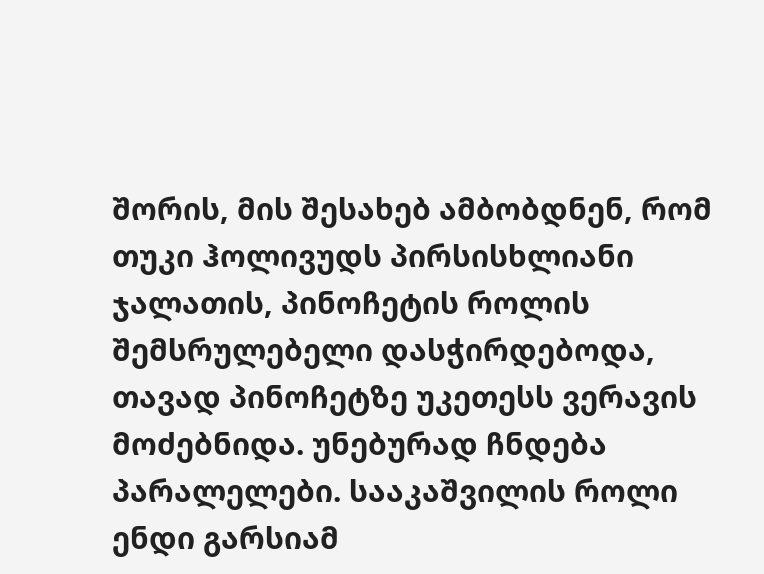შორის, მის შესახებ ამბობდნენ, რომ თუკი ჰოლივუდს პირსისხლიანი ჯალათის, პინოჩეტის როლის შემსრულებელი დასჭირდებოდა, თავად პინოჩეტზე უკეთესს ვერავის მოძებნიდა. უნებურად ჩნდება პარალელები. სააკაშვილის როლი ენდი გარსიამ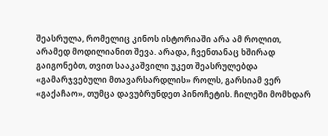შეასრულა, რომელიც კინოს ისტორიაში არა ამ როლით, არამედ მოდილიანით შევა. არადა, ჩვენთანაც ხშირად გაიგონებთ, თვით სააკაშვილი უკეთ შეასრულებდა «გამარჯვებული მთავარსარდლის» როლს, გარსიამ ვერ «გაქაჩაო», თუმცა დავუბრუნდეთ პინოჩეტის. ჩილეში მომხდარ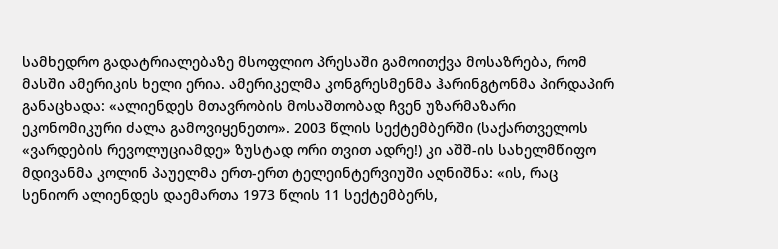სამხედრო გადატრიალებაზე მსოფლიო პრესაში გამოითქვა მოსაზრება, რომ მასში ამერიკის ხელი ერია. ამერიკელმა კონგრესმენმა ჰარინგტონმა პირდაპირ განაცხადა: «ალიენდეს მთავრობის მოსაშთობად ჩვენ უზარმაზარი ეკონომიკური ძალა გამოვიყენეთო». 2003 წლის სექტემბერში (საქართველოს «ვარდების რევოლუციამდე» ზუსტად ორი თვით ადრე!) კი აშშ-ის სახელმწიფო მდივანმა კოლინ პაუელმა ერთ-ერთ ტელეინტერვიუში აღნიშნა: «ის, რაც სენიორ ალიენდეს დაემართა 1973 წლის 11 სექტემბერს,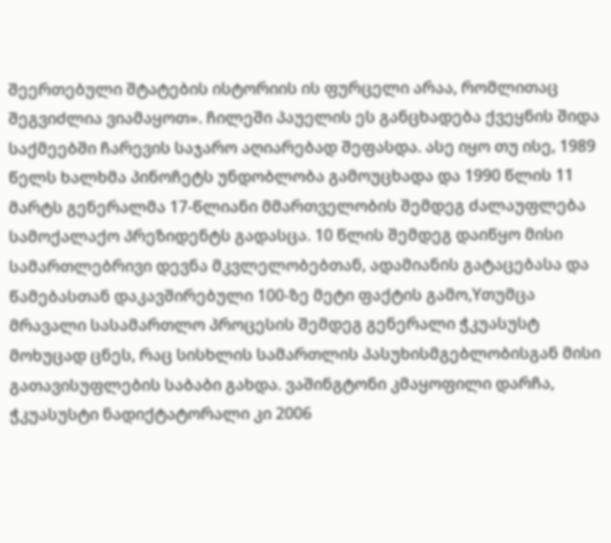შეერთებული შტატების ისტორიის ის ფურცელი არაა, რომლითაც შეგვიძლია ვიამაყოთ». ჩილეში პაუელის ეს განცხადება ქვეყნის შიდა საქმეებში ჩარევის საჯარო აღიარებად შეფასდა. ასე იყო თუ ისე, 1989 წელს ხალხმა პინოჩეტს უნდობლობა გამოუცხადა და 1990 წლის 11 მარტს გენერალმა 17-წლიანი მმართველობის შემდეგ ძალაუფლება სამოქალაქო პრეზიდენტს გადასცა. 10 წლის შემდეგ დაიწყო მისი სამართლებრივი დევნა მკვლელობებთან, ადამიანის გატაცებასა და წამებასთან დაკავშირებული 100-ზე მეტი ფაქტის გამო,Yთუმცა მრავალი სასამართლო პროცესის შემდეგ გენერალი ჭკუასუსტ მოხუცად ცნეს, რაც სისხლის სამართლის პასუხისმგებლობისგან მისი გათავისუფლების საბაბი გახდა. ვაშინგტონი კმაყოფილი დარჩა, ჭკუასუსტი ნადიქტატორალი კი 2006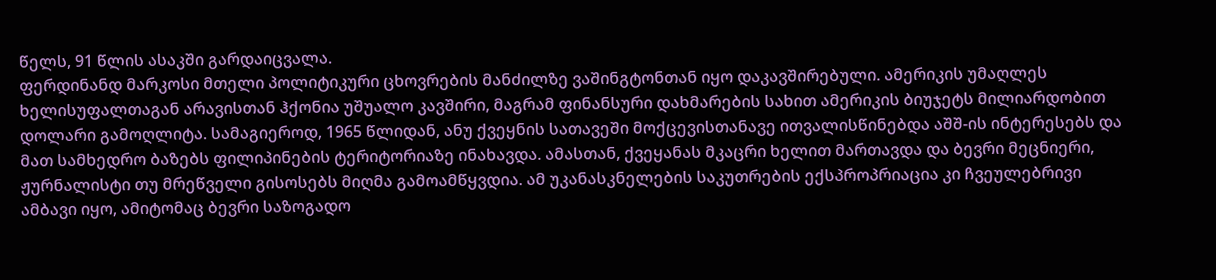წელს, 91 წლის ასაკში გარდაიცვალა.
ფერდინანდ მარკოსი მთელი პოლიტიკური ცხოვრების მანძილზე ვაშინგტონთან იყო დაკავშირებული. ამერიკის უმაღლეს ხელისუფალთაგან არავისთან ჰქონია უშუალო კავშირი, მაგრამ ფინანსური დახმარების სახით ამერიკის ბიუჯეტს მილიარდობით დოლარი გამოღლიტა. სამაგიეროდ, 1965 წლიდან, ანუ ქვეყნის სათავეში მოქცევისთანავე ითვალისწინებდა აშშ-ის ინტერესებს და მათ სამხედრო ბაზებს ფილიპინების ტერიტორიაზე ინახავდა. ამასთან, ქვეყანას მკაცრი ხელით მართავდა და ბევრი მეცნიერი, ჟურნალისტი თუ მრეწველი გისოსებს მიღმა გამოამწყვდია. ამ უკანასკნელების საკუთრების ექსპროპრიაცია კი ჩვეულებრივი ამბავი იყო, ამიტომაც ბევრი საზოგადო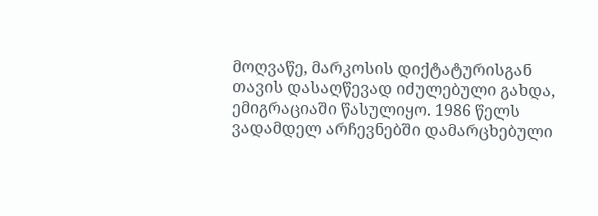მოღვაწე, მარკოსის დიქტატურისგან თავის დასაღწევად იძულებული გახდა, ემიგრაციაში წასულიყო. 1986 წელს ვადამდელ არჩევნებში დამარცხებული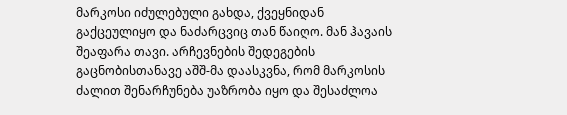მარკოსი იძულებული გახდა, ქვეყნიდან გაქცეულიყო და ნაძარცვიც თან წაიღო. მან ჰავაის შეაფარა თავი. არჩევნების შედეგების გაცნობისთანავე აშშ-მა დაასკვნა, რომ მარკოსის ძალით შენარჩუნება უაზრობა იყო და შესაძლოა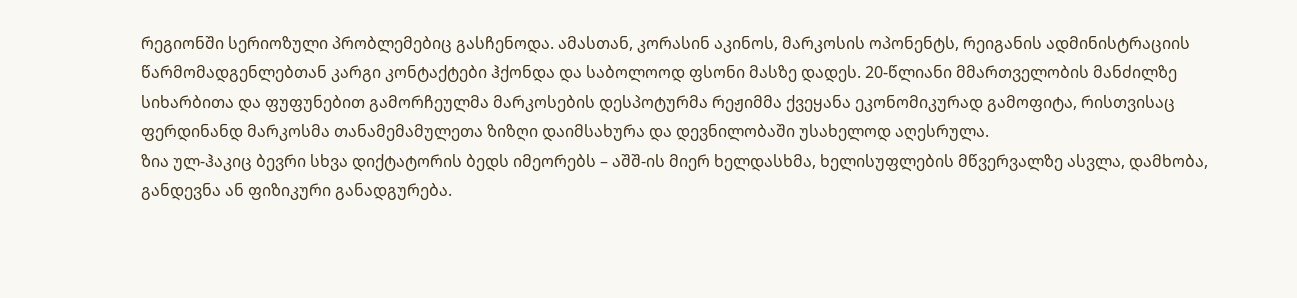რეგიონში სერიოზული პრობლემებიც გასჩენოდა. ამასთან, კორასინ აკინოს, მარკოსის ოპონენტს, რეიგანის ადმინისტრაციის წარმომადგენლებთან კარგი კონტაქტები ჰქონდა და საბოლოოდ ფსონი მასზე დადეს. 20-წლიანი მმართველობის მანძილზე სიხარბითა და ფუფუნებით გამორჩეულმა მარკოსების დესპოტურმა რეჟიმმა ქვეყანა ეკონომიკურად გამოფიტა, რისთვისაც ფერდინანდ მარკოსმა თანამემამულეთა ზიზღი დაიმსახურა და დევნილობაში უსახელოდ აღესრულა.
ზია ულ-ჰაკიც ბევრი სხვა დიქტატორის ბედს იმეორებს – აშშ-ის მიერ ხელდასხმა, ხელისუფლების მწვერვალზე ასვლა, დამხობა, განდევნა ან ფიზიკური განადგურება.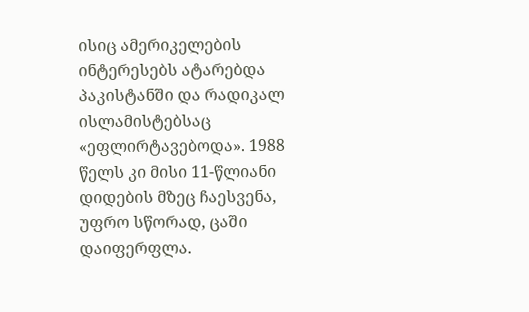ისიც ამერიკელების ინტერესებს ატარებდა პაკისტანში და რადიკალ ისლამისტებსაც «ეფლირტავებოდა». 1988 წელს კი მისი 11-წლიანი დიდების მზეც ჩაესვენა, უფრო სწორად, ცაში დაიფერფლა.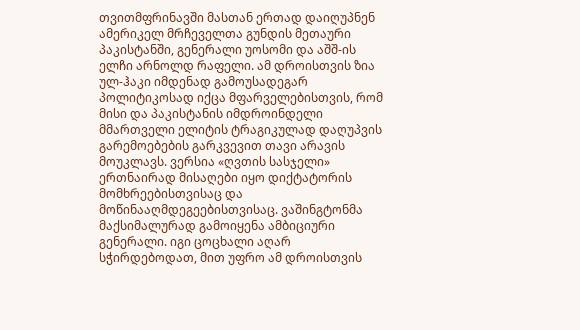თვითმფრინავში მასთან ერთად დაიღუპნენ ამერიკელ მრჩეველთა გუნდის მეთაური პაკისტანში, გენერალი უოსომი და აშშ-ის ელჩი არნოლდ რაფელი. ამ დროისთვის ზია ულ-ჰაკი იმდენად გამოუსადეგარ პოლიტიკოსად იქცა მფარველებისთვის, რომ მისი და პაკისტანის იმდროინდელი მმართველი ელიტის ტრაგიკულად დაღუპვის გარემოებების გარკვევით თავი არავის მოუკლავს. ვერსია «ღვთის სასჯელი» ერთნაირად მისაღები იყო დიქტატორის მომხრეებისთვისაც და მოწინააღმდეგეებისთვისაც. ვაშინგტონმა მაქსიმალურად გამოიყენა ამბიციური გენერალი. იგი ცოცხალი აღარ სჭირდებოდათ, მით უფრო ამ დროისთვის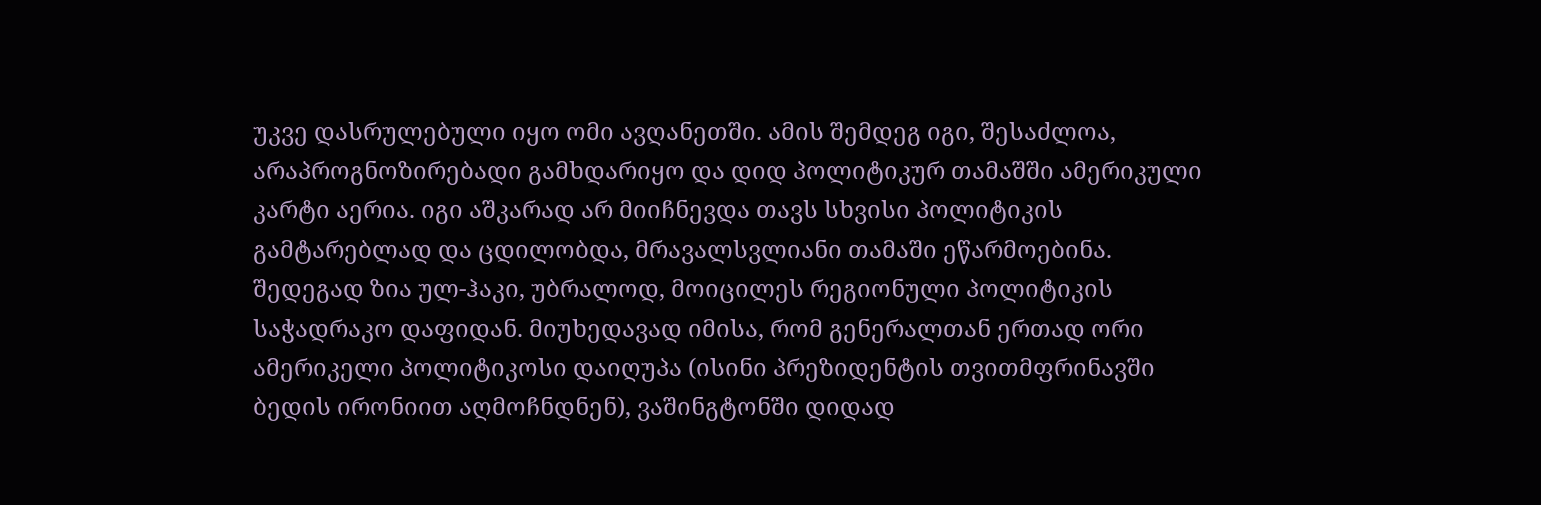უკვე დასრულებული იყო ომი ავღანეთში. ამის შემდეგ იგი, შესაძლოა, არაპროგნოზირებადი გამხდარიყო და დიდ პოლიტიკურ თამაშში ამერიკული კარტი აერია. იგი აშკარად არ მიიჩნევდა თავს სხვისი პოლიტიკის გამტარებლად და ცდილობდა, მრავალსვლიანი თამაში ეწარმოებინა. შედეგად ზია ულ-ჰაკი, უბრალოდ, მოიცილეს რეგიონული პოლიტიკის საჭადრაკო დაფიდან. მიუხედავად იმისა, რომ გენერალთან ერთად ორი ამერიკელი პოლიტიკოსი დაიღუპა (ისინი პრეზიდენტის თვითმფრინავში ბედის ირონიით აღმოჩნდნენ), ვაშინგტონში დიდად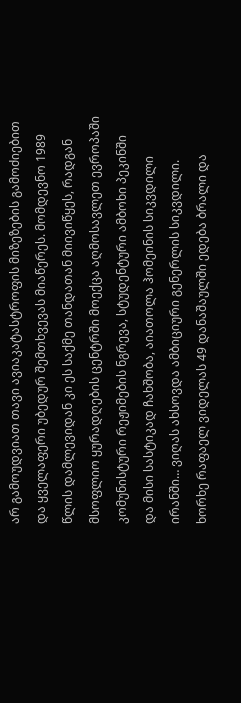არ გამოუდვიათ თავი ავიაკატასტროფის მიზეზების გამოძიებით და ყველაფერი უბედურ შემთხვევას მიაწერეს. მომდევნო 1989 წლის დამლევიდან კი ეს საქმე თანდათან მიივიწყეს, რადგან მსოფლიო ყურადღების ცენტრში მოექცა აღმოსავლეთ ევროპაში კომუნისტური რეჟიმების ნგრევა, სტუდენტური ამბოხი პეკინში და მისი სასტიკად ჩახშობა, აიათოლა ჰომეინის სიკვდილი ირანში… ვიღას ახსოვდა ამბიციური გენერლის სიკვდილი.
ხორხე რაფაელ ვიდელას 49 დანაშაულში ედება ბრალი და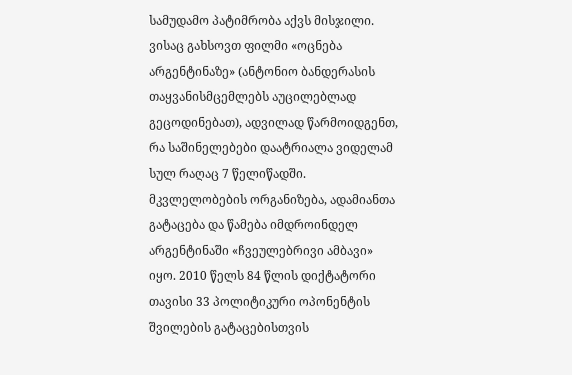სამუდამო პატიმრობა აქვს მისჯილი. ვისაც გახსოვთ ფილმი «ოცნება არგენტინაზე» (ანტონიო ბანდერასის თაყვანისმცემლებს აუცილებლად გეცოდინებათ), ადვილად წარმოიდგენთ, რა საშინელებები დაატრიალა ვიდელამ სულ რაღაც 7 წელიწადში. მკვლელობების ორგანიზება, ადამიანთა გატაცება და წამება იმდროინდელ არგენტინაში «ჩვეულებრივი ამბავი» იყო. 2010 წელს 84 წლის დიქტატორი თავისი 33 პოლიტიკური ოპონენტის შვილების გატაცებისთვის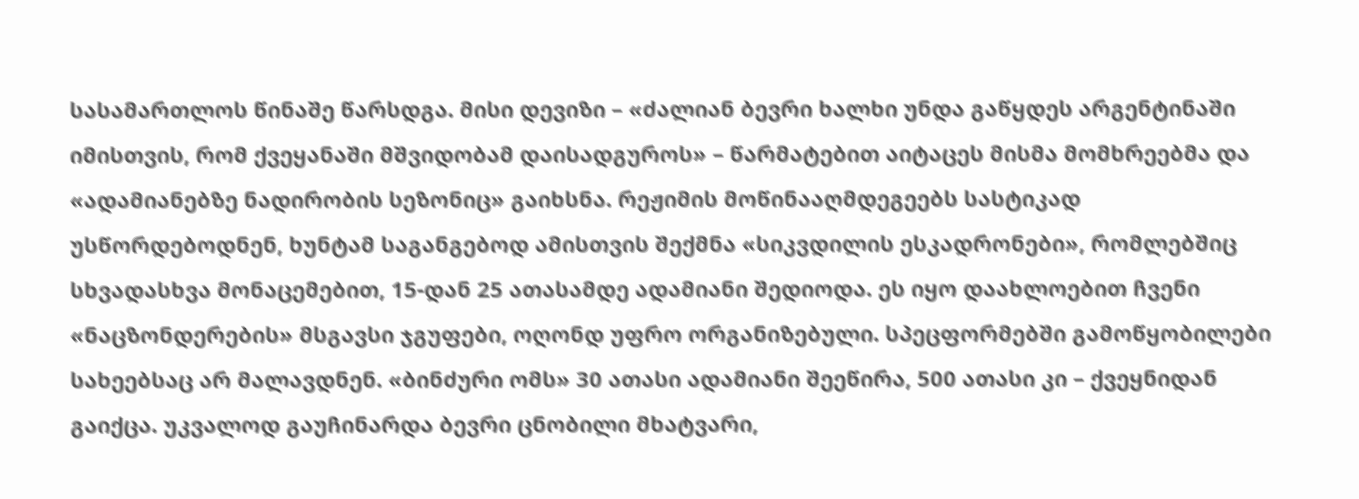სასამართლოს წინაშე წარსდგა. მისი დევიზი – «ძალიან ბევრი ხალხი უნდა გაწყდეს არგენტინაში იმისთვის, რომ ქვეყანაში მშვიდობამ დაისადგუროს» – წარმატებით აიტაცეს მისმა მომხრეებმა და «ადამიანებზე ნადირობის სეზონიც» გაიხსნა. რეჟიმის მოწინააღმდეგეებს სასტიკად უსწორდებოდნენ, ხუნტამ საგანგებოდ ამისთვის შექმნა «სიკვდილის ესკადრონები», რომლებშიც სხვადასხვა მონაცემებით, 15-დან 25 ათასამდე ადამიანი შედიოდა. ეს იყო დაახლოებით ჩვენი «ნაცზონდერების» მსგავსი ჯგუფები, ოღონდ უფრო ორგანიზებული. სპეცფორმებში გამოწყობილები სახეებსაც არ მალავდნენ. «ბინძური ომს» 30 ათასი ადამიანი შეეწირა, 500 ათასი კი – ქვეყნიდან გაიქცა. უკვალოდ გაუჩინარდა ბევრი ცნობილი მხატვარი,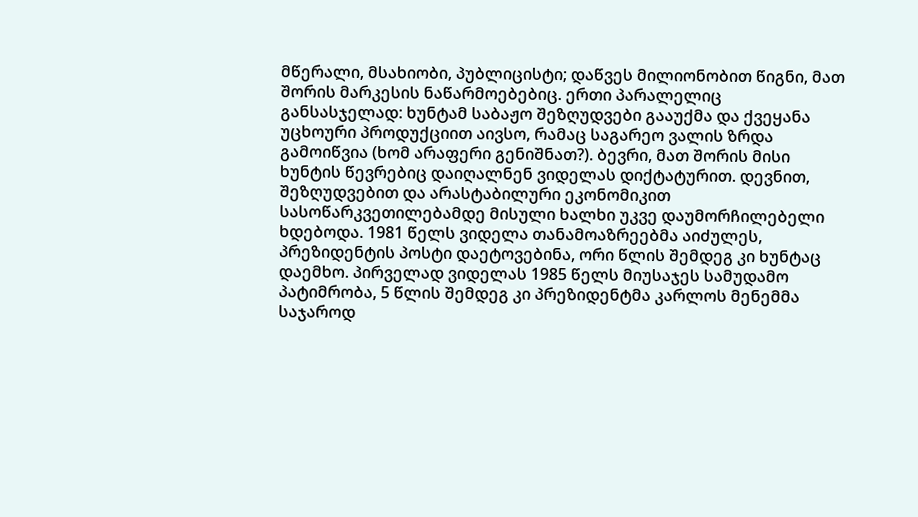მწერალი, მსახიობი, პუბლიცისტი; დაწვეს მილიონობით წიგნი, მათ შორის მარკესის ნაწარმოებებიც. ერთი პარალელიც განსასჯელად: ხუნტამ საბაჟო შეზღუდვები გააუქმა და ქვეყანა უცხოური პროდუქციით აივსო, რამაც საგარეო ვალის ზრდა გამოიწვია (ხომ არაფერი გენიშნათ?). ბევრი, მათ შორის მისი ხუნტის წევრებიც დაიღალნენ ვიდელას დიქტატურით. დევნით, შეზღუდვებით და არასტაბილური ეკონომიკით სასოწარკვეთილებამდე მისული ხალხი უკვე დაუმორჩილებელი ხდებოდა. 1981 წელს ვიდელა თანამოაზრეებმა აიძულეს, პრეზიდენტის პოსტი დაეტოვებინა, ორი წლის შემდეგ კი ხუნტაც დაემხო. პირველად ვიდელას 1985 წელს მიუსაჯეს სამუდამო პატიმრობა, 5 წლის შემდეგ კი პრეზიდენტმა კარლოს მენემმა საჯაროდ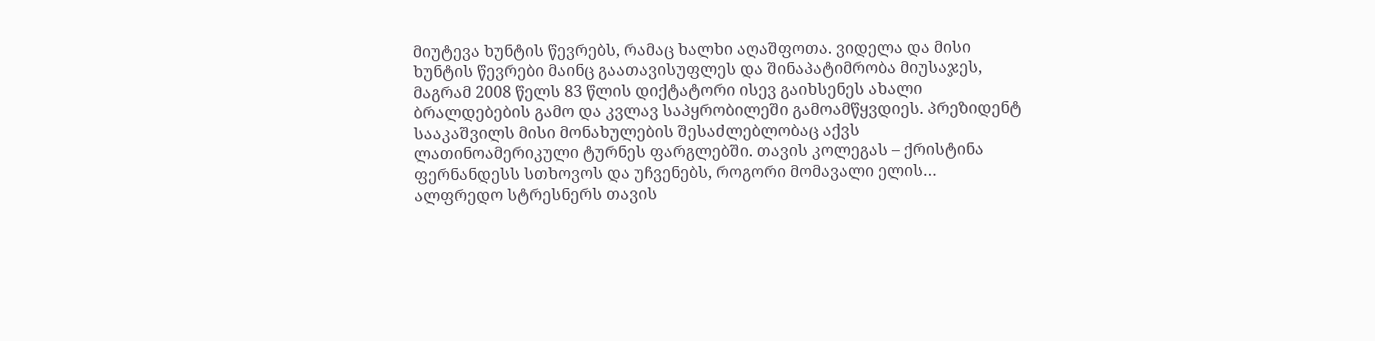მიუტევა ხუნტის წევრებს, რამაც ხალხი აღაშფოთა. ვიდელა და მისი ხუნტის წევრები მაინც გაათავისუფლეს და შინაპატიმრობა მიუსაჯეს, მაგრამ 2008 წელს 83 წლის დიქტატორი ისევ გაიხსენეს ახალი ბრალდებების გამო და კვლავ საპყრობილეში გამოამწყვდიეს. პრეზიდენტ სააკაშვილს მისი მონახულების შესაძლებლობაც აქვს ლათინოამერიკული ტურნეს ფარგლებში. თავის კოლეგას – ქრისტინა ფერნანდესს სთხოვოს და უჩვენებს, როგორი მომავალი ელის…
ალფრედო სტრესნერს თავის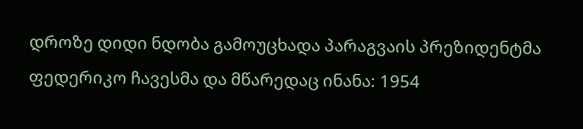დროზე დიდი ნდობა გამოუცხადა პარაგვაის პრეზიდენტმა ფედერიკო ჩავესმა და მწარედაც ინანა: 1954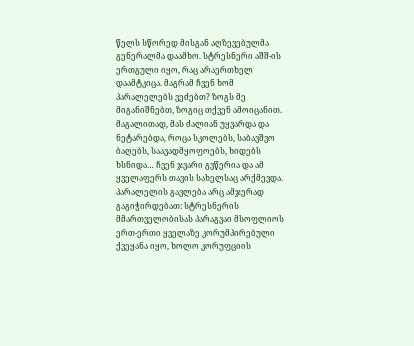წელს სწორედ მისგან აღზევებულმა გენერალმა დაამხო. სტრესნერი აშშ-ის ერთგული იყო, რაც არაერთხელ დაამტკიცა. მაგრამ ჩვენ ხომ პარალელებს ვეძებთ? ზოგს მე მიგანიშნებთ, ზოგიც თქვენ ამოიცანით. მაგალითად, მას ძალიან უყვარდა და ნეტარებდა, როცა სკოლებს, საბავშვო ბაღებს, საავადმყოფოებს, ხიდებს ხსნიდა… ჩვენ ჯვარი გვწერია და ამ ყველაფერს თავის სახელსაც არქმევდა. პარალელის გავლება არც ამჯერად გაგიჭირდებათ: სტრესნერის მმართველობისას პარაგვაი მსოფლიოს ერთ-ერთი ყველაზე კორუმპირებული ქვეყანა იყო, ხოლო კორუფციის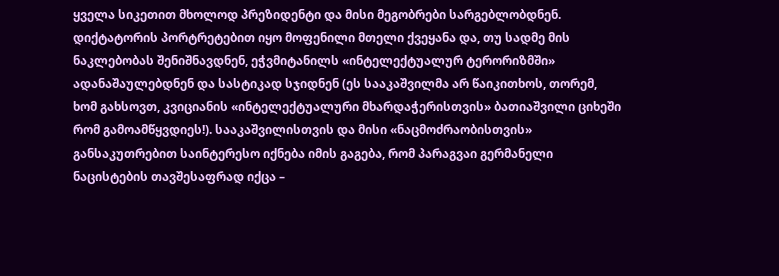ყველა სიკეთით მხოლოდ პრეზიდენტი და მისი მეგობრები სარგებლობდნენ. დიქტატორის პორტრეტებით იყო მოფენილი მთელი ქვეყანა და, თუ სადმე მის ნაკლებობას შენიშნავდნენ, ეჭვმიტანილს «ინტელექტუალურ ტერორიზმში» ადანაშაულებდნენ და სასტიკად სჯიდნენ (ეს სააკაშვილმა არ წაიკითხოს, თორემ, ხომ გახსოვთ, კვიციანის «ინტელექტუალური მხარდაჭერისთვის» ბათიაშვილი ციხეში რომ გამოამწყვდიეს!). სააკაშვილისთვის და მისი «ნაცმოძრაობისთვის» განსაკუთრებით საინტერესო იქნება იმის გაგება, რომ პარაგვაი გერმანელი ნაცისტების თავშესაფრად იქცა –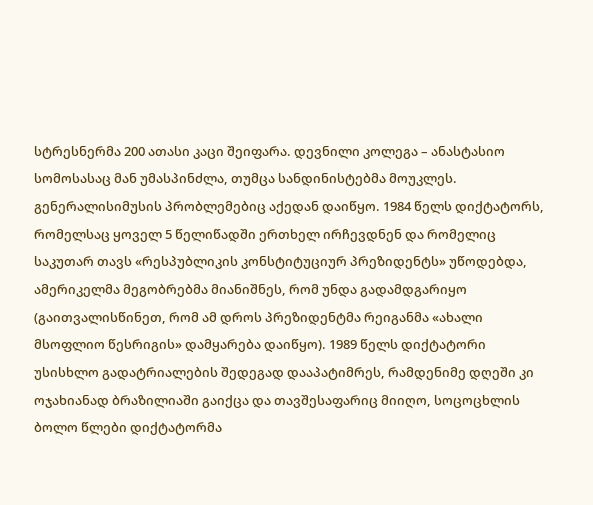სტრესნერმა 200 ათასი კაცი შეიფარა. დევნილი კოლეგა – ანასტასიო სომოსასაც მან უმასპინძლა, თუმცა სანდინისტებმა მოუკლეს. გენერალისიმუსის პრობლემებიც აქედან დაიწყო. 1984 წელს დიქტატორს, რომელსაც ყოველ 5 წელიწადში ერთხელ ირჩევდნენ და რომელიც საკუთარ თავს «რესპუბლიკის კონსტიტუციურ პრეზიდენტს» უწოდებდა, ამერიკელმა მეგობრებმა მიანიშნეს, რომ უნდა გადამდგარიყო (გაითვალისწინეთ, რომ ამ დროს პრეზიდენტმა რეიგანმა «ახალი მსოფლიო წესრიგის» დამყარება დაიწყო). 1989 წელს დიქტატორი უსისხლო გადატრიალების შედეგად დააპატიმრეს, რამდენიმე დღეში კი ოჯახიანად ბრაზილიაში გაიქცა და თავშესაფარიც მიიღო, სოცოცხლის ბოლო წლები დიქტატორმა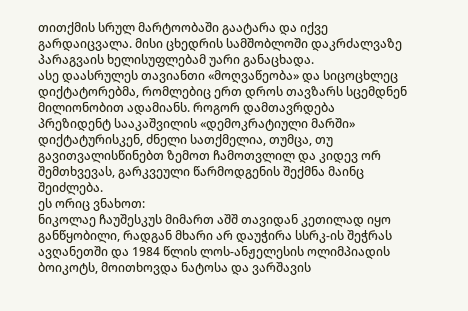თითქმის სრულ მარტოობაში გაატარა და იქვე გარდაიცვალა. მისი ცხედრის სამშობლოში დაკრძალვაზე პარაგვაის ხელისუფლებამ უარი განაცხადა.
ასე დაასრულეს თავიანთი «მოღვაწეობა» და სიცოცხლეც დიქტატორებმა, რომლებიც ერთ დროს თავზარს სცემდნენ მილიონობით ადამიანს. როგორ დამთავრდება პრეზიდენტ სააკაშვილის «დემოკრატიული მარში» დიქტატურისკენ, ძნელი სათქმელია, თუმცა, თუ გავითვალისწინებთ ზემოთ ჩამოთვლილ და კიდევ ორ შემთხვევას, გარკვეული წარმოდგენის შექმნა მაინც შეიძლება.
ეს ორიც ვნახოთ:
ნიკოლაე ჩაუშესკუს მიმართ აშშ თავიდან კეთილად იყო განწყობილი, რადგან მხარი არ დაუჭირა სსრკ-ის შეჭრას ავღანეთში და 1984 წლის ლოს-ანჟელესის ოლიმპიადის ბოიკოტს, მოითხოვდა ნატოსა და ვარშავის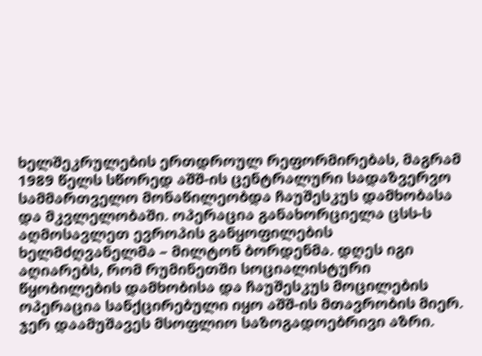ხელშეკრულების ერთდროულ რეფორმირებას, მაგრამ 1989 წელს სწორედ აშშ-ის ცენტრალური სადაზვერვო სამმართველო მონაწილეობდა ჩაუშესკუს დამხობასა და მკვლელობაში. ოპერაცია განახორციელა ცსს-ს აღმოსავლეთ ევროპის განყოფილების ხელმძღვანელმა – მილტონ ბორდენმა. დღეს იგი აღიარებს, რომ რუმინეთში სოციალისტური წყობილების დამხობისა და ჩაუშესკუს მოცილების ოპერაცია სანქცირებული იყო აშშ-ის მთავრობის მიერ. ჯერ დაამუშავეს მსოფლიო საზოგადოებრივი აზრი.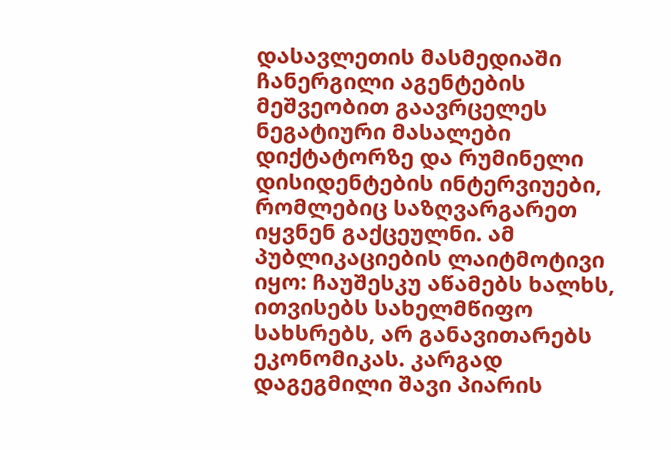დასავლეთის მასმედიაში ჩანერგილი აგენტების მეშვეობით გაავრცელეს ნეგატიური მასალები დიქტატორზე და რუმინელი დისიდენტების ინტერვიუები, რომლებიც საზღვარგარეთ იყვნენ გაქცეულნი. ამ პუბლიკაციების ლაიტმოტივი იყო: ჩაუშესკუ აწამებს ხალხს, ითვისებს სახელმწიფო სახსრებს, არ განავითარებს ეკონომიკას. კარგად დაგეგმილი შავი პიარის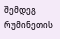შემდეგ რუმინეთის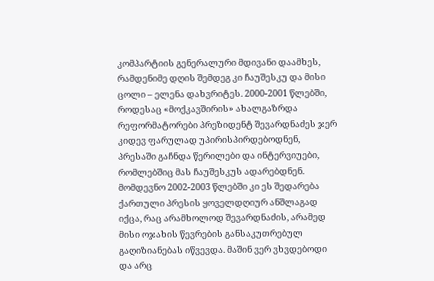კომპარტიის გენერალური მდივანი დაამხეს, რამდენიმე დღის შემდეგ კი ჩაუშესკუ და მისი ცოლი – ელენა დახვრიტეს. 2000-2001 წლებში, როდესაც «მოქკავშირის» ახალგაზრდა რეფორმატორები პრეზიდენტ შევარდნაძეს ჯერ კიდევ ფარულად უპირისპირდებოდნენ, პრესაში გაჩნდა წერილები და ინტერვიუები, რომლებშიც მას ჩაუშესკუს ადარებდნენ. მომდევნო 2002-2003 წლებში კი ეს შედარება ქართული პრესის ყოველდღიურ ანშლაგად იქცა, რაც არამხოლოდ შევარდნაძის, არამედ მისი ოჯახის წევრების განსაკუთრებულ გაღიზიანებას იწვევდა. მაშინ ვერ ვხვდებოდი და არც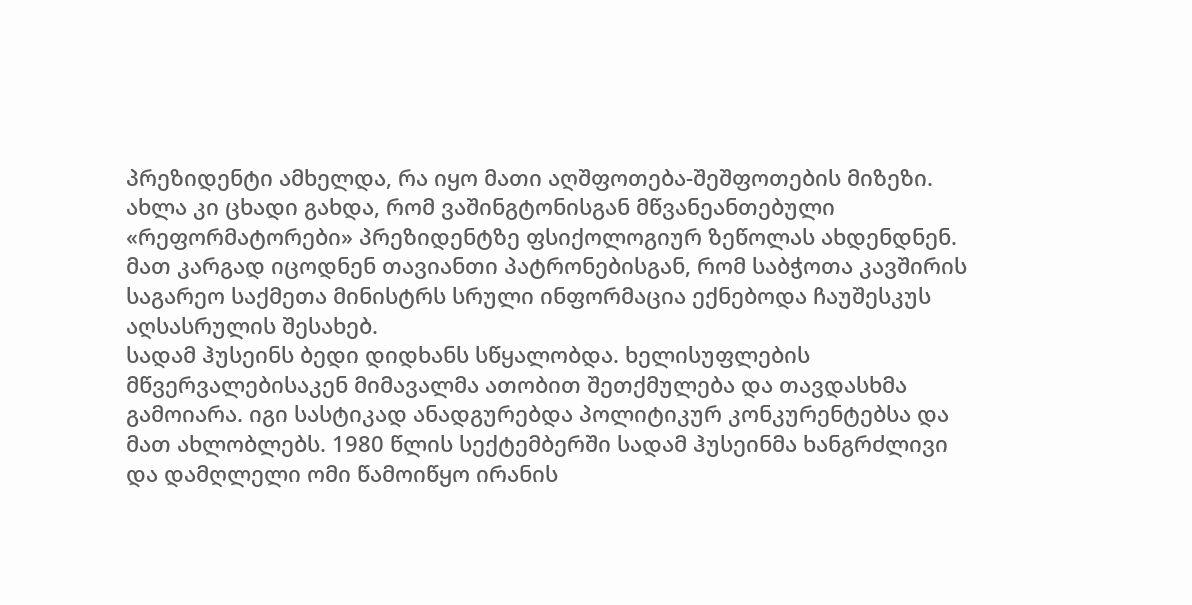პრეზიდენტი ამხელდა, რა იყო მათი აღშფოთება-შეშფოთების მიზეზი. ახლა კი ცხადი გახდა, რომ ვაშინგტონისგან მწვანეანთებული «რეფორმატორები» პრეზიდენტზე ფსიქოლოგიურ ზეწოლას ახდენდნენ. მათ კარგად იცოდნენ თავიანთი პატრონებისგან, რომ საბჭოთა კავშირის საგარეო საქმეთა მინისტრს სრული ინფორმაცია ექნებოდა ჩაუშესკუს აღსასრულის შესახებ.
სადამ ჰუსეინს ბედი დიდხანს სწყალობდა. ხელისუფლების მწვერვალებისაკენ მიმავალმა ათობით შეთქმულება და თავდასხმა გამოიარა. იგი სასტიკად ანადგურებდა პოლიტიკურ კონკურენტებსა და მათ ახლობლებს. 1980 წლის სექტემბერში სადამ ჰუსეინმა ხანგრძლივი და დამღლელი ომი წამოიწყო ირანის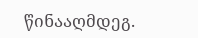წინააღმდეგ.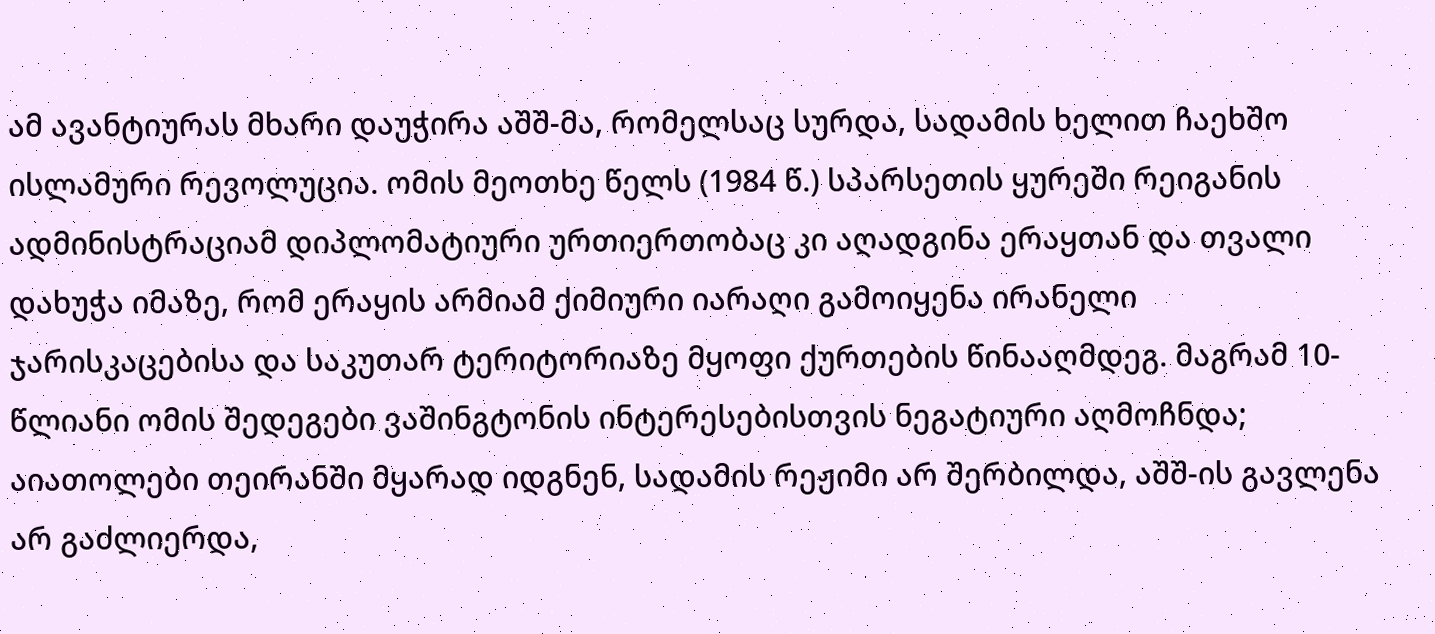ამ ავანტიურას მხარი დაუჭირა აშშ-მა, რომელსაც სურდა, სადამის ხელით ჩაეხშო ისლამური რევოლუცია. ომის მეოთხე წელს (1984 წ.) სპარსეთის ყურეში რეიგანის ადმინისტრაციამ დიპლომატიური ურთიერთობაც კი აღადგინა ერაყთან და თვალი დახუჭა იმაზე, რომ ერაყის არმიამ ქიმიური იარაღი გამოიყენა ირანელი ჯარისკაცებისა და საკუთარ ტერიტორიაზე მყოფი ქურთების წინააღმდეგ. მაგრამ 10-წლიანი ომის შედეგები ვაშინგტონის ინტერესებისთვის ნეგატიური აღმოჩნდა; აიათოლები თეირანში მყარად იდგნენ, სადამის რეჟიმი არ შერბილდა, აშშ-ის გავლენა არ გაძლიერდა,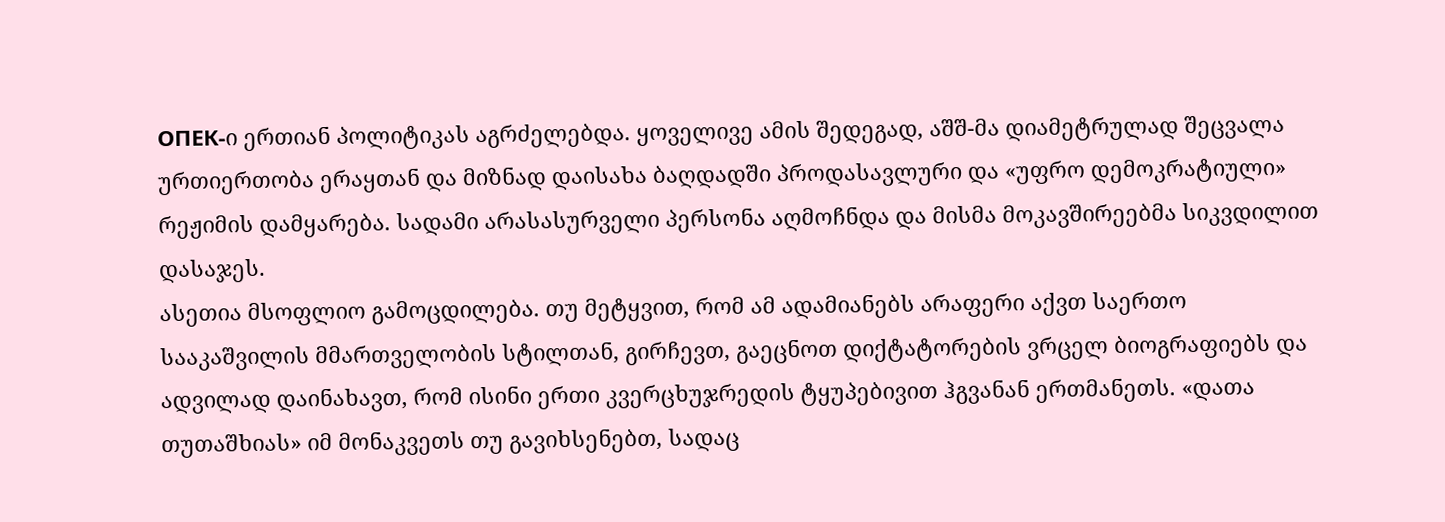ОПЕК-ი ერთიან პოლიტიკას აგრძელებდა. ყოველივე ამის შედეგად, აშშ-მა დიამეტრულად შეცვალა ურთიერთობა ერაყთან და მიზნად დაისახა ბაღდადში პროდასავლური და «უფრო დემოკრატიული» რეჟიმის დამყარება. სადამი არასასურველი პერსონა აღმოჩნდა და მისმა მოკავშირეებმა სიკვდილით დასაჯეს.
ასეთია მსოფლიო გამოცდილება. თუ მეტყვით, რომ ამ ადამიანებს არაფერი აქვთ საერთო სააკაშვილის მმართველობის სტილთან, გირჩევთ, გაეცნოთ დიქტატორების ვრცელ ბიოგრაფიებს და ადვილად დაინახავთ, რომ ისინი ერთი კვერცხუჯრედის ტყუპებივით ჰგვანან ერთმანეთს. «დათა თუთაშხიას» იმ მონაკვეთს თუ გავიხსენებთ, სადაც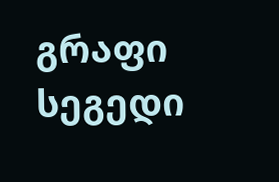გრაფი სეგედი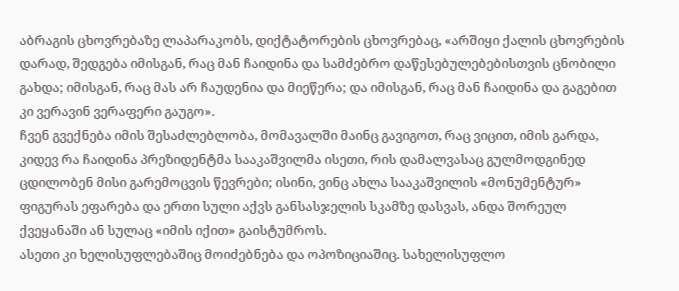აბრაგის ცხოვრებაზე ლაპარაკობს, დიქტატორების ცხოვრებაც, «არშიყი ქალის ცხოვრების დარად, შედგება იმისგან, რაც მან ჩაიდინა და სამძებრო დაწესებულებებისთვის ცნობილი გახდა; იმისგან, რაც მას არ ჩაუდენია და მიეწერა; და იმისგან, რაც მან ჩაიდინა და გაგებით კი ვერავინ ვერაფერი გაუგო».
ჩვენ გვექნება იმის შესაძლებლობა, მომავალში მაინც გავიგოთ, რაც ვიცით, იმის გარდა, კიდევ რა ჩაიდინა პრეზიდენტმა სააკაშვილმა ისეთი, რის დამალვასაც გულმოდგინედ ცდილობენ მისი გარემოცვის წევრები; ისინი, ვინც ახლა სააკაშვილის «მონუმენტურ» ფიგურას ეფარება და ერთი სული აქვს განსასჯელის სკამზე დასვას, ანდა შორეულ ქვეყანაში ან სულაც «იმის იქით» გაისტუმროს.
ასეთი კი ხელისუფლებაშიც მოიძებნება და ოპოზიციაშიც. სახელისუფლო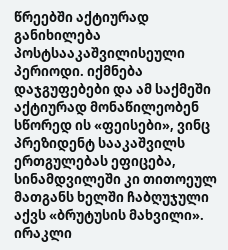წრეებში აქტიურად განიხილება პოსტსააკაშვილისეული პერიოდი. იქმნება დაჯგუფებები და ამ საქმეში აქტიურად მონაწილეობენ სწორედ ის «ფეისები», ვინც პრეზიდენტ სააკაშვილს ერთგულებას ეფიცება, სინამდვილეში კი თითოეულ მათგანს ხელში ჩაბღუჯული აქვს «ბრუტუსის მახვილი».
ირაკლი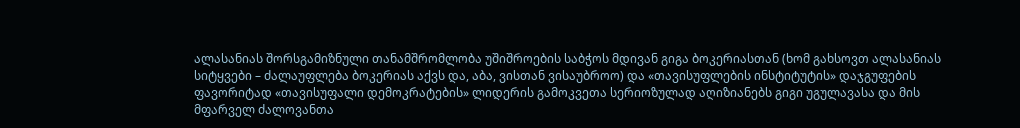ალასანიას შორსგამიზნული თანამშრომლობა უშიშროების საბჭოს მდივან გიგა ბოკერიასთან (ხომ გახსოვთ ალასანიას სიტყვები – ძალაუფლება ბოკერიას აქვს და, აბა, ვისთან ვისაუბროო) და «თავისუფლების ინსტიტუტის» დაჯგუფების ფავორიტად «თავისუფალი დემოკრატების» ლიდერის გამოკვეთა სერიოზულად აღიზიანებს გიგი უგულავასა და მის მფარველ ძალოვანთა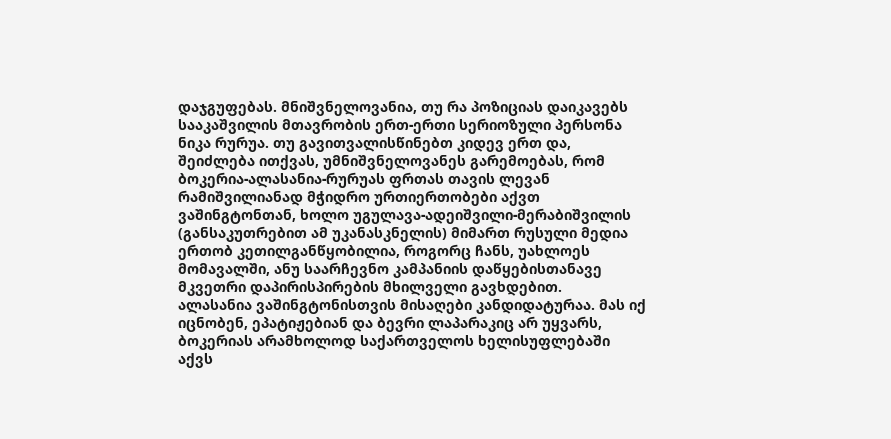დაჯგუფებას. მნიშვნელოვანია, თუ რა პოზიციას დაიკავებს სააკაშვილის მთავრობის ერთ-ერთი სერიოზული პერსონა ნიკა რურუა. თუ გავითვალისწინებთ კიდევ ერთ და, შეიძლება ითქვას, უმნიშვნელოვანეს გარემოებას, რომ ბოკერია-ალასანია-რურუას ფრთას თავის ლევან რამიშვილიანად მჭიდრო ურთიერთობები აქვთ ვაშინგტონთან, ხოლო უგულავა-ადეიშვილი-მერაბიშვილის (განსაკუთრებით ამ უკანასკნელის) მიმართ რუსული მედია ერთობ კეთილგანწყობილია, როგორც ჩანს, უახლოეს მომავალში, ანუ საარჩევნო კამპანიის დაწყებისთანავე მკვეთრი დაპირისპირების მხილველი გავხდებით.
ალასანია ვაშინგტონისთვის მისაღები კანდიდატურაა. მას იქ იცნობენ, ეპატიჟებიან და ბევრი ლაპარაკიც არ უყვარს, ბოკერიას არამხოლოდ საქართველოს ხელისუფლებაში აქვს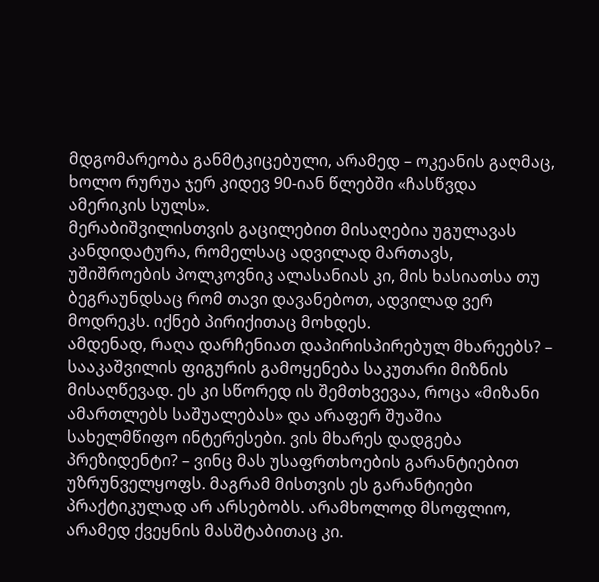მდგომარეობა განმტკიცებული, არამედ – ოკეანის გაღმაც, ხოლო რურუა ჯერ კიდევ 90-იან წლებში «ჩასწვდა ამერიკის სულს».
მერაბიშვილისთვის გაცილებით მისაღებია უგულავას კანდიდატურა, რომელსაც ადვილად მართავს, უშიშროების პოლკოვნიკ ალასანიას კი, მის ხასიათსა თუ ბეგრაუნდსაც რომ თავი დავანებოთ, ადვილად ვერ მოდრეკს. იქნებ პირიქითაც მოხდეს.
ამდენად, რაღა დარჩენიათ დაპირისპირებულ მხარეებს? – სააკაშვილის ფიგურის გამოყენება საკუთარი მიზნის მისაღწევად. ეს კი სწორედ ის შემთხვევაა, როცა «მიზანი ამართლებს საშუალებას» და არაფერ შუაშია სახელმწიფო ინტერესები. ვის მხარეს დადგება პრეზიდენტი? – ვინც მას უსაფრთხოების გარანტიებით უზრუნველყოფს. მაგრამ მისთვის ეს გარანტიები პრაქტიკულად არ არსებობს. არამხოლოდ მსოფლიო, არამედ ქვეყნის მასშტაბითაც კი.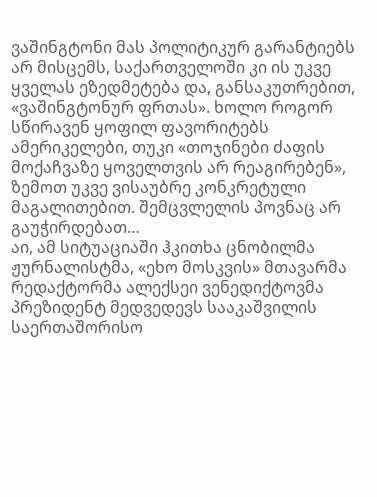ვაშინგტონი მას პოლიტიკურ გარანტიებს არ მისცემს, საქართველოში კი ის უკვე ყველას ეზედმეტება და, განსაკუთრებით, «ვაშინგტონურ ფრთას». ხოლო როგორ სწირავენ ყოფილ ფავორიტებს ამერიკელები, თუკი «თოჯინები ძაფის მოქაჩვაზე ყოველთვის არ რეაგირებენ», ზემოთ უკვე ვისაუბრე კონკრეტული მაგალითებით. შემცვლელის პოვნაც არ გაუჭირდებათ…
აი, ამ სიტუაციაში ჰკითხა ცნობილმა ჟურნალისტმა, «ეხო მოსკვის» მთავარმა რედაქტორმა ალექსეი ვენედიქტოვმა პრეზიდენტ მედვედევს სააკაშვილის საერთაშორისო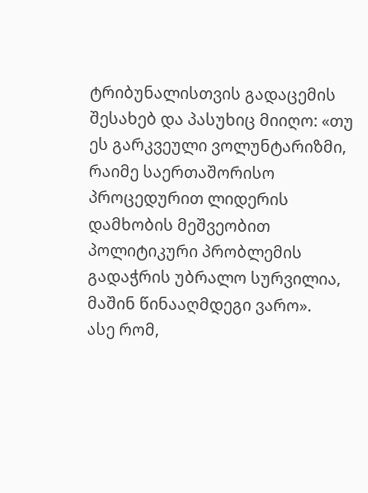ტრიბუნალისთვის გადაცემის შესახებ და პასუხიც მიიღო: «თუ ეს გარკვეული ვოლუნტარიზმი, რაიმე საერთაშორისო პროცედურით ლიდერის დამხობის მეშვეობით პოლიტიკური პრობლემის გადაჭრის უბრალო სურვილია, მაშინ წინააღმდეგი ვარო».
ასე რომ,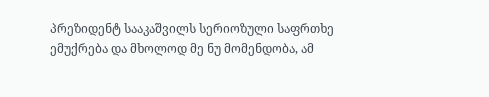პრეზიდენტ სააკაშვილს სერიოზული საფრთხე ემუქრება და მხოლოდ მე ნუ მომენდობა, ამ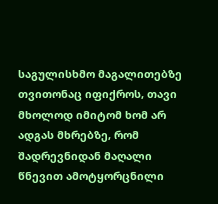საგულისხმო მაგალითებზე თვითონაც იფიქროს, თავი მხოლოდ იმიტომ ხომ არ ადგას მხრებზე, რომ შადრევნიდან მაღალი წნევით ამოტყორცნილი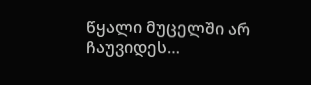წყალი მუცელში არ ჩაუვიდეს…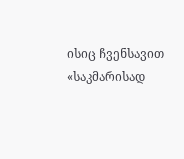ისიც ჩვენსავით «საკმარისად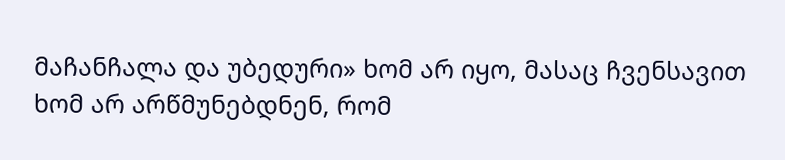მაჩანჩალა და უბედური» ხომ არ იყო, მასაც ჩვენსავით ხომ არ არწმუნებდნენ, რომ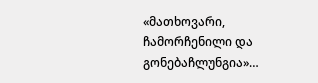«მათხოვარი, ჩამორჩენილი და გონებაჩლუნგია»…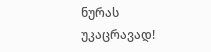ნურას უკაცრავად!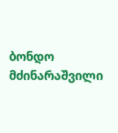ბონდო მძინარაშვილი